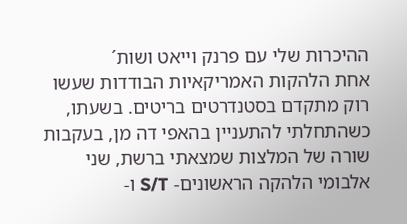ההיכרות שלי עם פרנק וייאט ושות´
אחת הלהקות האמריקאיות הבודדות שעשו רוק מתקדם בסטנדרטים בריטים. בשעתו, כשהתחלתי להתעניין בהאפי דה מן, בעקבות שורה של המלצות שמצאתי ברשת, שני אלבומי הלהקה הראשונים- S/T ו-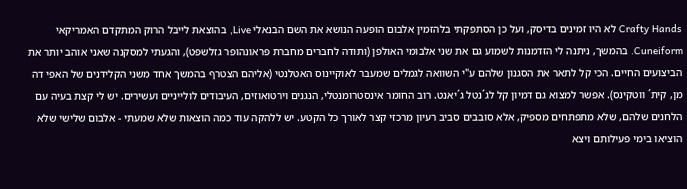Crafty Hands לא היו זמינים בדיסק, ועל כן הסתפקתי בלהזמין אלבום הופעה הנושא את השם הבנאלי Live, בהוצאת לייבל הרוק המתקדם האמריקאי Cuneiform. בהמשך, ניתנה לי הזדמנות לשמוע גם את שני אלבומי האולפן (ותודה לחברים מחברת פראונהופר גזלשפט), והגעתי למסקנה שאני אוהב יותר את הביצועים החיים. הכי קל לתאר את הסגנון שלהם ע"י השוואה לגמלים שמעבר לאוקיינוס האטלנטי (אליהם הצטרף בהמשך אחד משני הקלידנים של האפי דה מן, קית´ ווטקינס). אפשר למצוא גם דמיון קל לג´נטל ג´יאנט. רוב החומר אינסטרומנטלי, הנגנים וירטואוזים, העיבודים לולייניים ועשירים. יש לי קצת בעיה עם הלחנים שלהם, שלא מתפתחים מספיק, אלא סובבים סביב רעיון מרכזי קצר לאורך כל הקטע. יש ללהקה עוד כמה הוצאות שלא שמעתי - אלבום שלישי שלא הוציאו בימי פעילותם ויצא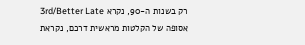רק בשנות ה-90, נקרא 3rd/Better Late אסופה של הקלטות מראשית דרכם, נקראת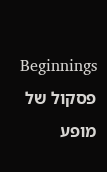Beginnings פסקול של מופע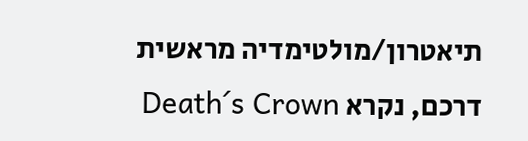תיאטרון/מולטימדיה מראשית דרכם, נקרא Death´s Crown